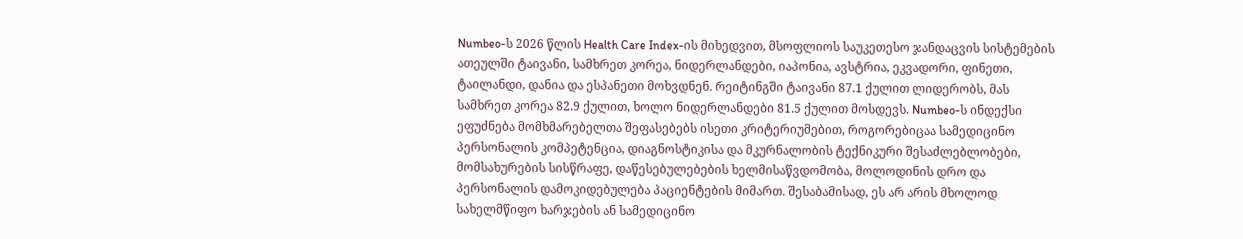Numbeo-ს 2026 წლის Health Care Index-ის მიხედვით, მსოფლიოს საუკეთესო ჯანდაცვის სისტემების ათეულში ტაივანი, სამხრეთ კორეა, ნიდერლანდები, იაპონია, ავსტრია, ეკვადორი, ფინეთი, ტაილანდი, დანია და ესპანეთი მოხვდნენ. რეიტინგში ტაივანი 87.1 ქულით ლიდერობს, მას სამხრეთ კორეა 82.9 ქულით, ხოლო ნიდერლანდები 81.5 ქულით მოსდევს. Numbeo-ს ინდექსი ეფუძნება მომხმარებელთა შეფასებებს ისეთი კრიტერიუმებით, როგორებიცაა სამედიცინო პერსონალის კომპეტენცია, დიაგნოსტიკისა და მკურნალობის ტექნიკური შესაძლებლობები, მომსახურების სისწრაფე, დაწესებულებების ხელმისაწვდომობა, მოლოდინის დრო და პერსონალის დამოკიდებულება პაციენტების მიმართ. შესაბამისად, ეს არ არის მხოლოდ სახელმწიფო ხარჯების ან სამედიცინო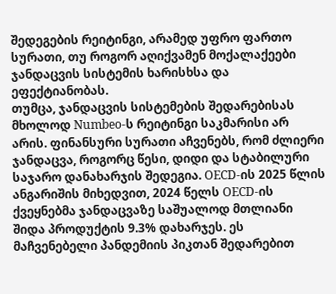შედეგების რეიტინგი, არამედ უფრო ფართო სურათი, თუ როგორ აღიქვამენ მოქალაქეები ჯანდაცვის სისტემის ხარისხსა და ეფექტიანობას.
თუმცა, ჯანდაცვის სისტემების შედარებისას მხოლოდ Numbeo-ს რეიტინგი საკმარისი არ არის. ფინანსური სურათი აჩვენებს, რომ ძლიერი ჯანდაცვა, როგორც წესი, დიდი და სტაბილური საჯარო დანახარჯის შედეგია. OECD-ის 2025 წლის ანგარიშის მიხედვით, 2024 წელს OECD-ის ქვეყნებმა ჯანდაცვაზე საშუალოდ მთლიანი შიდა პროდუქტის 9.3% დახარჯეს. ეს მაჩვენებელი პანდემიის პიკთან შედარებით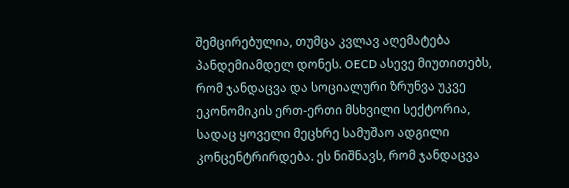შემცირებულია, თუმცა კვლავ აღემატება პანდემიამდელ დონეს. OECD ასევე მიუთითებს, რომ ჯანდაცვა და სოციალური ზრუნვა უკვე ეკონომიკის ერთ-ერთი მსხვილი სექტორია, სადაც ყოველი მეცხრე სამუშაო ადგილი კონცენტრირდება. ეს ნიშნავს, რომ ჯანდაცვა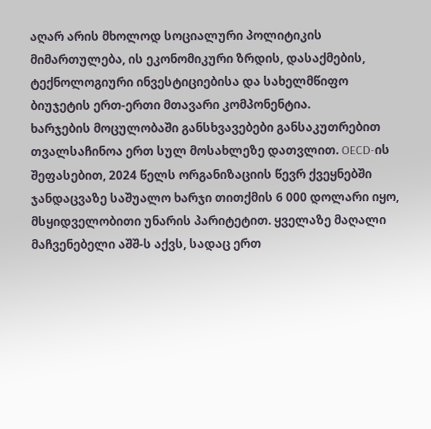აღარ არის მხოლოდ სოციალური პოლიტიკის მიმართულება, ის ეკონომიკური ზრდის, დასაქმების, ტექნოლოგიური ინვესტიციებისა და სახელმწიფო ბიუჯეტის ერთ-ერთი მთავარი კომპონენტია.
ხარჯების მოცულობაში განსხვავებები განსაკუთრებით თვალსაჩინოა ერთ სულ მოსახლეზე დათვლით. OECD-ის შეფასებით, 2024 წელს ორგანიზაციის წევრ ქვეყნებში ჯანდაცვაზე საშუალო ხარჯი თითქმის 6 000 დოლარი იყო, მსყიდველობითი უნარის პარიტეტით. ყველაზე მაღალი მაჩვენებელი აშშ-ს აქვს, სადაც ერთ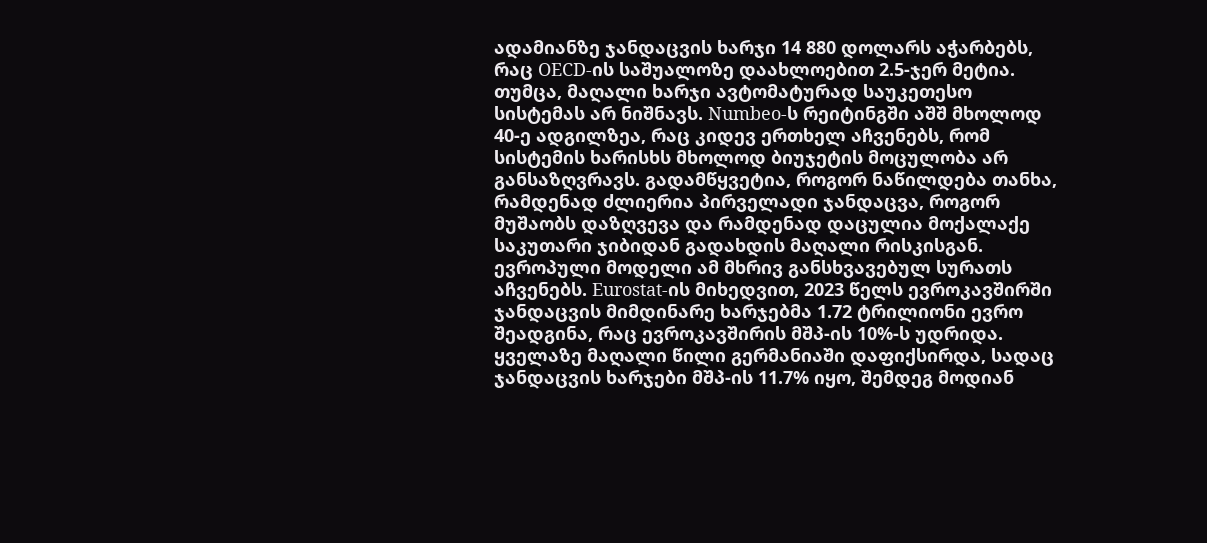ადამიანზე ჯანდაცვის ხარჯი 14 880 დოლარს აჭარბებს, რაც OECD-ის საშუალოზე დაახლოებით 2.5-ჯერ მეტია. თუმცა, მაღალი ხარჯი ავტომატურად საუკეთესო სისტემას არ ნიშნავს. Numbeo-ს რეიტინგში აშშ მხოლოდ 40-ე ადგილზეა, რაც კიდევ ერთხელ აჩვენებს, რომ სისტემის ხარისხს მხოლოდ ბიუჯეტის მოცულობა არ განსაზღვრავს. გადამწყვეტია, როგორ ნაწილდება თანხა, რამდენად ძლიერია პირველადი ჯანდაცვა, როგორ მუშაობს დაზღვევა და რამდენად დაცულია მოქალაქე საკუთარი ჯიბიდან გადახდის მაღალი რისკისგან.
ევროპული მოდელი ამ მხრივ განსხვავებულ სურათს აჩვენებს. Eurostat-ის მიხედვით, 2023 წელს ევროკავშირში ჯანდაცვის მიმდინარე ხარჯებმა 1.72 ტრილიონი ევრო შეადგინა, რაც ევროკავშირის მშპ-ის 10%-ს უდრიდა. ყველაზე მაღალი წილი გერმანიაში დაფიქსირდა, სადაც ჯანდაცვის ხარჯები მშპ-ის 11.7% იყო, შემდეგ მოდიან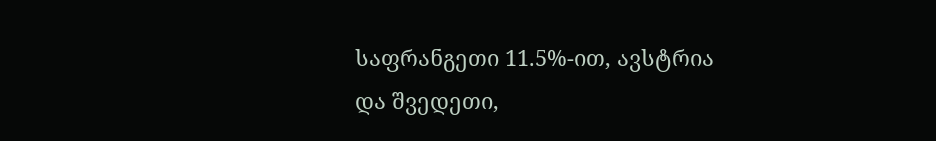საფრანგეთი 11.5%-ით, ავსტრია და შვედეთი,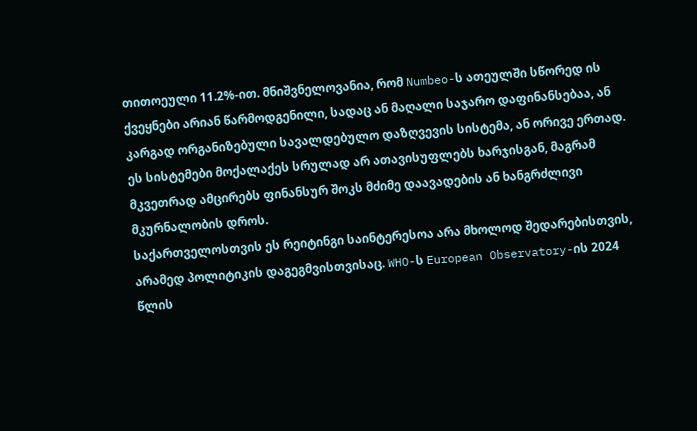თითოეული 11.2%-ით. მნიშვნელოვანია, რომ Numbeo-ს ათეულში სწორედ ის ქვეყნები არიან წარმოდგენილი, სადაც ან მაღალი საჯარო დაფინანსებაა, ან კარგად ორგანიზებული სავალდებულო დაზღვევის სისტემა, ან ორივე ერთად. ეს სისტემები მოქალაქეს სრულად არ ათავისუფლებს ხარჯისგან, მაგრამ მკვეთრად ამცირებს ფინანსურ შოკს მძიმე დაავადების ან ხანგრძლივი მკურნალობის დროს.
საქართველოსთვის ეს რეიტინგი საინტერესოა არა მხოლოდ შედარებისთვის, არამედ პოლიტიკის დაგეგმვისთვისაც. WHO-ს European Observatory-ის 2024 წლის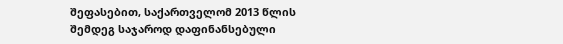შეფასებით, საქართველომ 2013 წლის შემდეგ საჯაროდ დაფინანსებული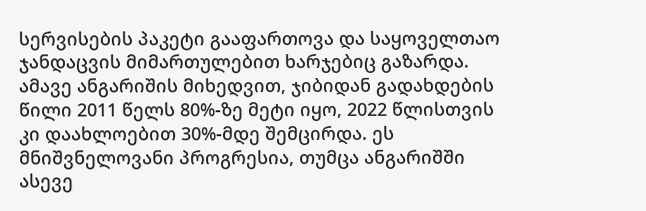სერვისების პაკეტი გააფართოვა და საყოველთაო ჯანდაცვის მიმართულებით ხარჯებიც გაზარდა. ამავე ანგარიშის მიხედვით, ჯიბიდან გადახდების წილი 2011 წელს 80%-ზე მეტი იყო, 2022 წლისთვის კი დაახლოებით 30%-მდე შემცირდა. ეს მნიშვნელოვანი პროგრესია, თუმცა ანგარიშში ასევე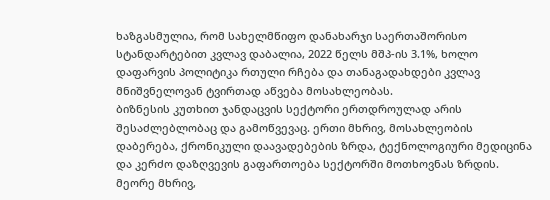ხაზგასმულია, რომ სახელმწიფო დანახარჯი საერთაშორისო სტანდარტებით კვლავ დაბალია, 2022 წელს მშპ-ის 3.1%, ხოლო დაფარვის პოლიტიკა რთული რჩება და თანაგადახდები კვლავ მნიშვნელოვან ტვირთად აწვება მოსახლეობას.
ბიზნესის კუთხით ჯანდაცვის სექტორი ერთდროულად არის შესაძლებლობაც და გამოწვევაც. ერთი მხრივ, მოსახლეობის დაბერება, ქრონიკული დაავადებების ზრდა, ტექნოლოგიური მედიცინა და კერძო დაზღვევის გაფართოება სექტორში მოთხოვნას ზრდის. მეორე მხრივ,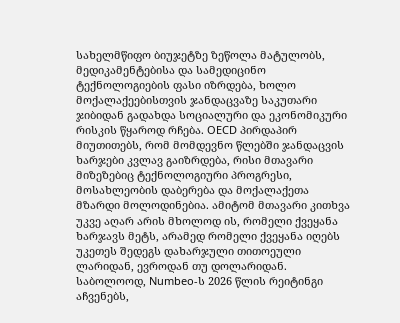სახელმწიფო ბიუჯეტზე ზეწოლა მატულობს, მედიკამენტებისა და სამედიცინო ტექნოლოგიების ფასი იზრდება, ხოლო მოქალაქეებისთვის ჯანდაცვაზე საკუთარი ჯიბიდან გადახდა სოციალური და ეკონომიკური რისკის წყაროდ რჩება. OECD პირდაპირ მიუთითებს, რომ მომდევნო წლებში ჯანდაცვის ხარჯები კვლავ გაიზრდება, რისი მთავარი მიზეზებიც ტექნოლოგიური პროგრესი, მოსახლეობის დაბერება და მოქალაქეთა მზარდი მოლოდინებია. ამიტომ მთავარი კითხვა უკვე აღარ არის მხოლოდ ის, რომელი ქვეყანა ხარჯავს მეტს, არამედ რომელი ქვეყანა იღებს უკეთეს შედეგს დახარჯული თითოეული ლარიდან, ევროდან თუ დოლარიდან.
საბოლოოდ, Numbeo-ს 2026 წლის რეიტინგი აჩვენებს,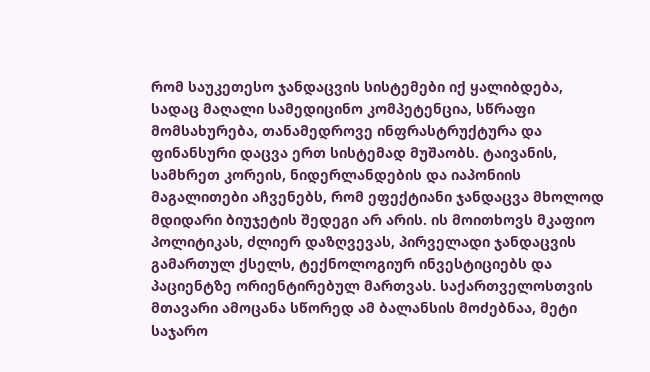რომ საუკეთესო ჯანდაცვის სისტემები იქ ყალიბდება, სადაც მაღალი სამედიცინო კომპეტენცია, სწრაფი მომსახურება, თანამედროვე ინფრასტრუქტურა და ფინანსური დაცვა ერთ სისტემად მუშაობს. ტაივანის, სამხრეთ კორეის, ნიდერლანდების და იაპონიის მაგალითები აჩვენებს, რომ ეფექტიანი ჯანდაცვა მხოლოდ მდიდარი ბიუჯეტის შედეგი არ არის. ის მოითხოვს მკაფიო პოლიტიკას, ძლიერ დაზღვევას, პირველადი ჯანდაცვის გამართულ ქსელს, ტექნოლოგიურ ინვესტიციებს და პაციენტზე ორიენტირებულ მართვას. საქართველოსთვის მთავარი ამოცანა სწორედ ამ ბალანსის მოძებნაა, მეტი საჯარო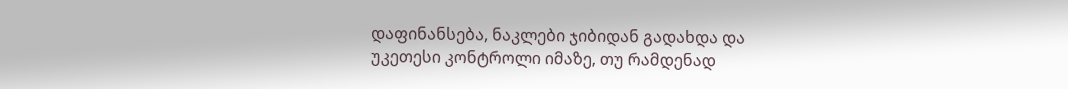დაფინანსება, ნაკლები ჯიბიდან გადახდა და უკეთესი კონტროლი იმაზე, თუ რამდენად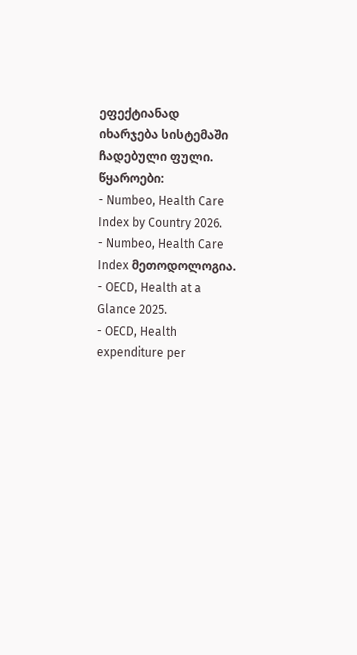ეფექტიანად იხარჯება სისტემაში ჩადებული ფული.
წყაროები:
- Numbeo, Health Care Index by Country 2026.
- Numbeo, Health Care Index მეთოდოლოგია.
- OECD, Health at a Glance 2025.
- OECD, Health expenditure per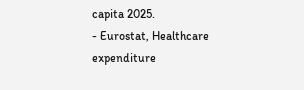capita 2025.
- Eurostat, Healthcare expenditure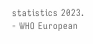statistics 2023.
- WHO European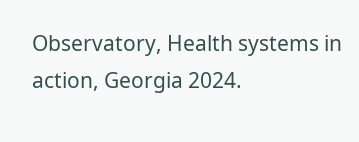Observatory, Health systems in action, Georgia 2024.